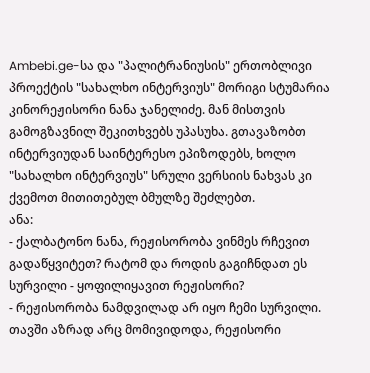Ambebi.ge-სა და "პალიტრანიუსის" ერთობლივი პროექტის "სახალხო ინტერვიუს" მორიგი სტუმარია კინორეჟისორი ნანა ჯანელიძე. მან მისთვის გამოგზავნილ შეკითხვებს უპასუხა. გთავაზობთ ინტერვიუდან საინტერესო ეპიზოდებს, ხოლო "სახალხო ინტერვიუს" სრული ვერსიის ნახვას კი ქვემოთ მითითებულ ბმულზე შეძლებთ.
ანა:
- ქალბატონო ნანა, რეჟისორობა ვინმეს რჩევით გადაწყვიტეთ? რატომ და როდის გაგიჩნდათ ეს სურვილი - ყოფილიყავით რეჟისორი?
- რეჟისორობა ნამდვილად არ იყო ჩემი სურვილი. თავში აზრად არც მომივიდოდა, რეჟისორი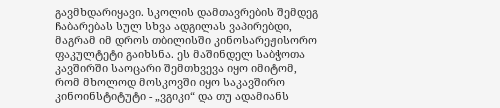გავმხდარიყავი. სკოლის დამთავრების შემდეგ ჩაბარებას სულ სხვა ადგილას ვაპირებდი, მაგრამ იმ დროს თბილისში კინოსარეჟისორო ფაკულტეტი გაიხსნა. ეს მაშინდელ საბჭოთა კავშირში საოცარი შემთხვევა იყო იმიტომ, რომ მხოლოდ მოსკოვში იყო საკავშირო კინოინსტიტუტი - „ვგიკი“ და თუ ადამიანს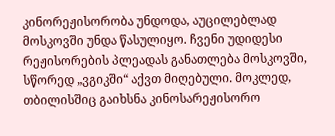კინორეჟისორობა უნდოდა, აუცილებლად მოსკოვში უნდა წასულიყო. ჩვენი უდიდესი რეჟისორების პლეადას განათლება მოსკოვში, სწორედ „ვგიკში“ აქვთ მიღებული. მოკლედ, თბილისშიც გაიხსნა კინოსარეჟისორო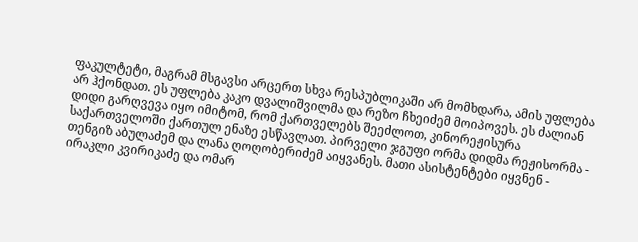ფაკულტეტი, მაგრამ მსგავსი არცერთ სხვა რესპუბლიკაში არ მომხდარა, ამის უფლება არ ჰქონდათ. ეს უფლება კაკო დვალიშვილმა და რეზო ჩხეიძემ მოიპოვეს. ეს ძალიან დიდი გარღვევა იყო იმიტომ, რომ ქართველებს შეეძლოთ, კინორეჟისურა საქართველოში ქართულ ენაზე ესწავლათ. პირველი ჯგუფი ორმა დიდმა რეჟისორმა - თენგიზ აბულაძემ და ლანა ღოღობერიძემ აიყვანეს. მათი ასისტენტები იყვნენ - ირაკლი კვირიკაძე და ომარ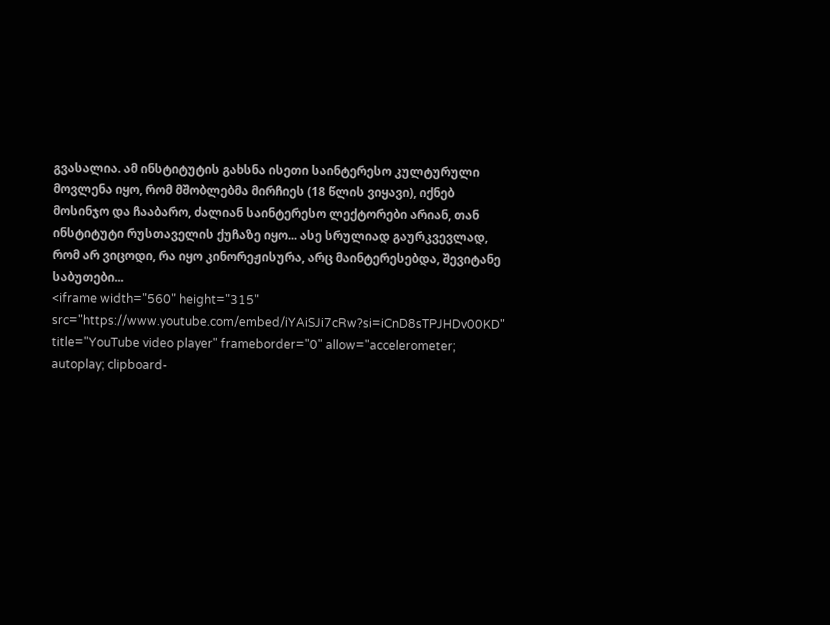გვასალია. ამ ინსტიტუტის გახსნა ისეთი საინტერესო კულტურული მოვლენა იყო, რომ მშობლებმა მირჩიეს (18 წლის ვიყავი), იქნებ მოსინჯო და ჩააბარო, ძალიან საინტერესო ლექტორები არიან, თან ინსტიტუტი რუსთაველის ქუჩაზე იყო... ასე სრულიად გაურკვევლად, რომ არ ვიცოდი, რა იყო კინორეჟისურა, არც მაინტერესებდა, შევიტანე საბუთები...
<iframe width="560" height="315" src="https://www.youtube.com/embed/iYAiSJi7cRw?si=iCnD8sTPJHDv00KD" title="YouTube video player" frameborder="0" allow="accelerometer; autoplay; clipboard-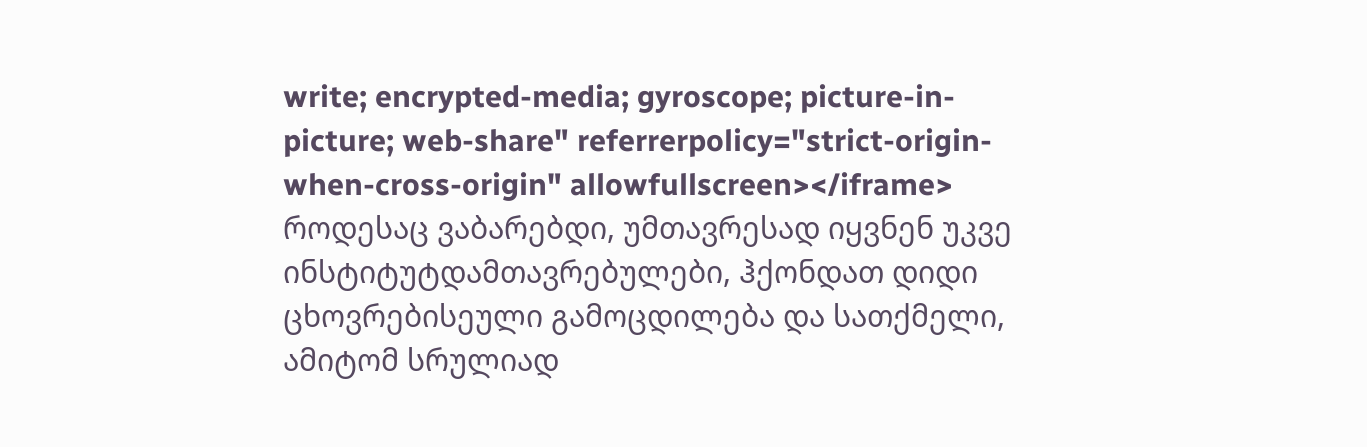write; encrypted-media; gyroscope; picture-in-picture; web-share" referrerpolicy="strict-origin-when-cross-origin" allowfullscreen></iframe>
როდესაც ვაბარებდი, უმთავრესად იყვნენ უკვე ინსტიტუტდამთავრებულები, ჰქონდათ დიდი ცხოვრებისეული გამოცდილება და სათქმელი, ამიტომ სრულიად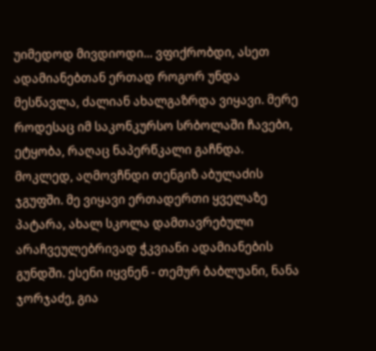უიმედოდ მივდიოდი... ვფიქრობდი, ასეთ ადამიანებთან ერთად როგორ უნდა მესწავლა, ძალიან ახალგაზრდა ვიყავი. მერე როდესაც იმ საკონკურსო სრბოლაში ჩავები, ეტყობა, რაღაც ნაპერწკალი გაჩნდა. მოკლედ, აღმოვჩნდი თენგიზ აბულაძის ჯგუფში. მე ვიყავი ერთადერთი ყველაზე პატარა, ახალ სკოლა დამთავრებული არაჩვეულებრივად ჭკვიანი ადამიანების გუნდში. ესენი იყვნენ - თემურ ბაბლუანი, ნანა ჯორჯაძე, გია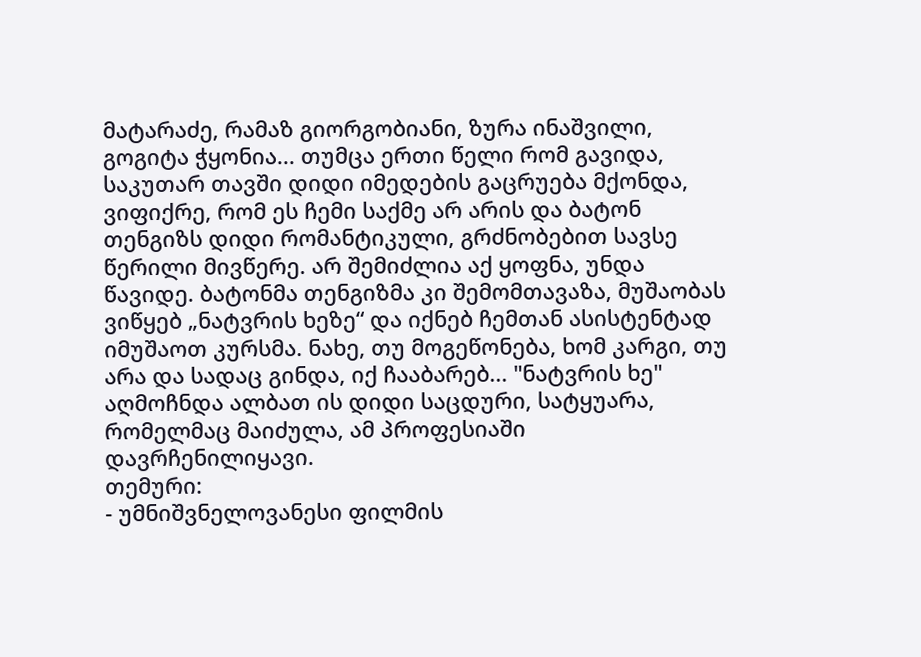მატარაძე, რამაზ გიორგობიანი, ზურა ინაშვილი, გოგიტა ჭყონია... თუმცა ერთი წელი რომ გავიდა, საკუთარ თავში დიდი იმედების გაცრუება მქონდა, ვიფიქრე, რომ ეს ჩემი საქმე არ არის და ბატონ თენგიზს დიდი რომანტიკული, გრძნობებით სავსე წერილი მივწერე. არ შემიძლია აქ ყოფნა, უნდა წავიდე. ბატონმა თენგიზმა კი შემომთავაზა, მუშაობას ვიწყებ „ნატვრის ხეზე“ და იქნებ ჩემთან ასისტენტად იმუშაოთ კურსმა. ნახე, თუ მოგეწონება, ხომ კარგი, თუ არა და სადაც გინდა, იქ ჩააბარებ... "ნატვრის ხე" აღმოჩნდა ალბათ ის დიდი საცდური, სატყუარა, რომელმაც მაიძულა, ამ პროფესიაში დავრჩენილიყავი.
თემური:
- უმნიშვნელოვანესი ფილმის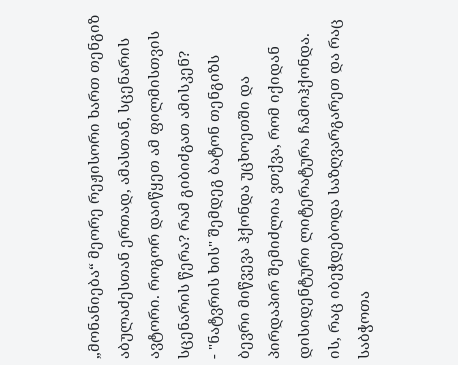„მონანიება“ მეორე რეჟისორი ხართ თენგიზ აბულაძესთან ერთად, ამასთან, სცენარის ავტორი. როგორ დაიწყეთ ამ ფილმისთვის სცენარის წერა? რამ გიბიძგათ ამისკენ?
- "ნატვრის ხის" შემდეგ ბატონ თენგიზს ბევრი მიწვევა ჰქონდა უცხოეთში და პირდაპირ შემიძლია ვთქვა, რომ იქიდან დისიდენტური ლიტერატურა ჩამოჰქონდა. ის, რაც იბეჭდებოდა საზღვარგარეთ და რაც საბჭოთა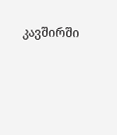კავშირში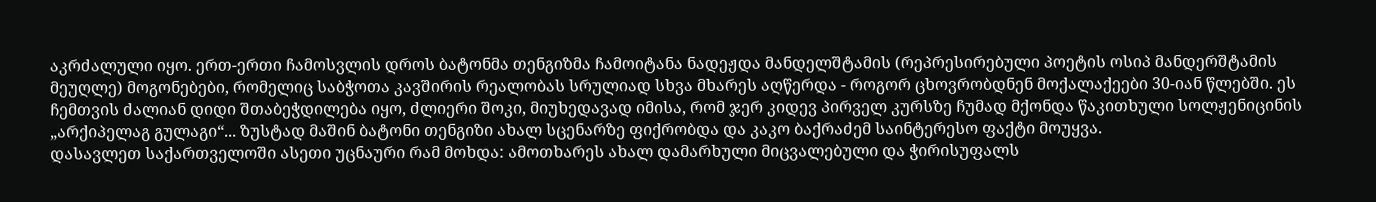აკრძალული იყო. ერთ-ერთი ჩამოსვლის დროს ბატონმა თენგიზმა ჩამოიტანა ნადეჟდა მანდელშტამის (რეპრესირებული პოეტის ოსიპ მანდერშტამის მეუღლე) მოგონებები, რომელიც საბჭოთა კავშირის რეალობას სრულიად სხვა მხარეს აღწერდა - როგორ ცხოვრობდნენ მოქალაქეები 30-იან წლებში. ეს ჩემთვის ძალიან დიდი შთაბეჭდილება იყო, ძლიერი შოკი, მიუხედავად იმისა, რომ ჯერ კიდევ პირველ კურსზე ჩუმად მქონდა წაკითხული სოლჟენიცინის „არქიპელაგ გულაგი“... ზუსტად მაშინ ბატონი თენგიზი ახალ სცენარზე ფიქრობდა და კაკო ბაქრაძემ საინტერესო ფაქტი მოუყვა.
დასავლეთ საქართველოში ასეთი უცნაური რამ მოხდა: ამოთხარეს ახალ დამარხული მიცვალებული და ჭირისუფალს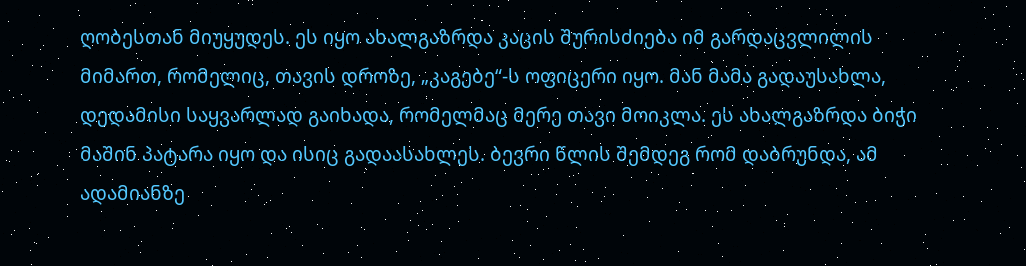ღობესთან მიუყუდეს. ეს იყო ახალგაზრდა კაცის შურისძიება იმ გარდაცვლილის მიმართ, რომელიც, თავის დროზე, „კაგებე“-ს ოფიცერი იყო. მან მამა გადაუსახლა, დედამისი საყვარლად გაიხადა, რომელმაც მერე თავი მოიკლა. ეს ახალგაზრდა ბიჭი მაშინ პატარა იყო და ისიც გადაასახლეს. ბევრი წლის შემდეგ რომ დაბრუნდა, ამ ადამიანზე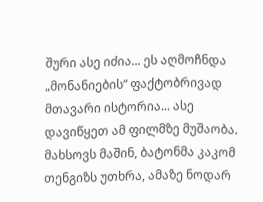შური ასე იძია... ეს აღმოჩნდა „მონანიების“ ფაქტობრივად მთავარი ისტორია... ასე დავიწყეთ ამ ფილმზე მუშაობა. მახსოვს მაშინ, ბატონმა კაკომ თენგიზს უთხრა, ამაზე ნოდარ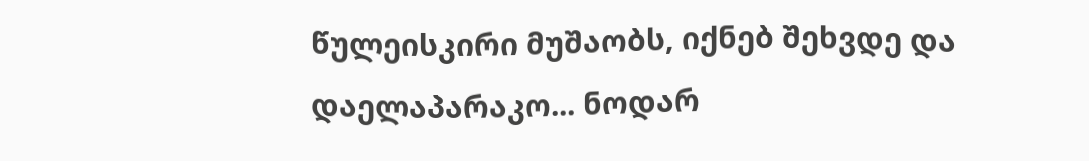წულეისკირი მუშაობს, იქნებ შეხვდე და დაელაპარაკო... ნოდარ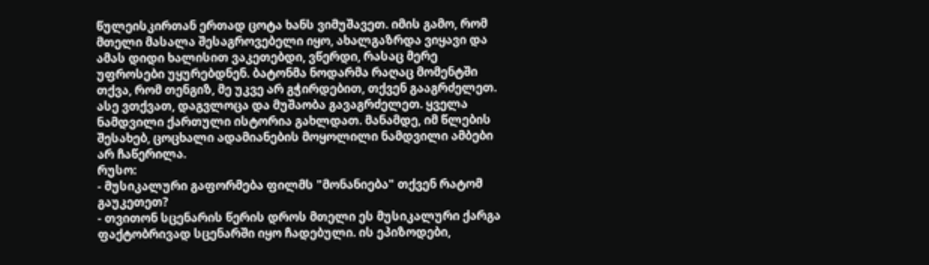წულეისკირთან ერთად ცოტა ხანს ვიმუშავეთ. იმის გამო, რომ მთელი მასალა შესაგროვებელი იყო, ახალგაზრდა ვიყავი და ამას დიდი ხალისით ვაკეთებდი, ვწერდი, რასაც მერე უფროსები უყურებდნენ. ბატონმა ნოდარმა რაღაც მომენტში თქვა, რომ თენგიზ, მე უკვე არ გჭირდებით, თქვენ გააგრძელეთ. ასე ვთქვათ, დაგვლოცა და მუშაობა გავაგრძელეთ. ყველა ნამდვილი ქართული ისტორია გახლდათ. მანამდე, იმ წლების შესახებ, ცოცხალი ადამიანების მოყოლილი ნამდვილი ამბები არ ჩაწერილა.
რუსო:
- მუსიკალური გაფორმება ფილმს "მონანიება" თქვენ რატომ გაუკეთეთ?
- თვითონ სცენარის წერის დროს მთელი ეს მუსიკალური ქარგა ფაქტობრივად სცენარში იყო ჩადებული. ის ეპიზოდები,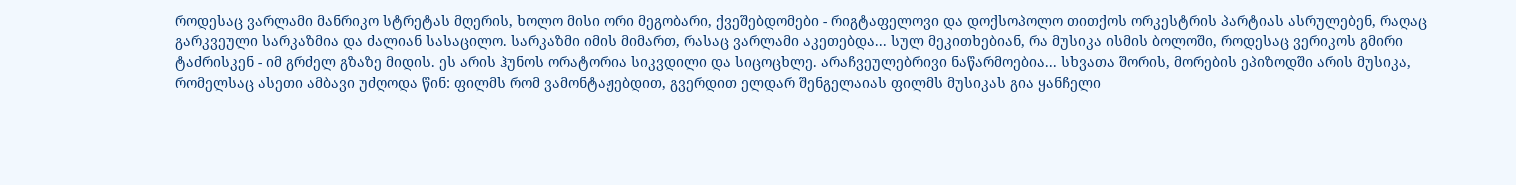როდესაც ვარლამი მანრიკო სტრეტას მღერის, ხოლო მისი ორი მეგობარი, ქვეშებდომები - რიგტაფელოვი და დოქსოპოლო თითქოს ორკესტრის პარტიას ასრულებენ, რაღაც გარკვეული სარკაზმია და ძალიან სასაცილო. სარკაზმი იმის მიმართ, რასაც ვარლამი აკეთებდა... სულ მეკითხებიან, რა მუსიკა ისმის ბოლოში, როდესაც ვერიკოს გმირი ტაძრისკენ - იმ გრძელ გზაზე მიდის. ეს არის ჰუნოს ორატორია სიკვდილი და სიცოცხლე. არაჩვეულებრივი ნაწარმოებია... სხვათა შორის, მორების ეპიზოდში არის მუსიკა, რომელსაც ასეთი ამბავი უძღოდა წინ: ფილმს რომ ვამონტაჟებდით, გვერდით ელდარ შენგელაიას ფილმს მუსიკას გია ყანჩელი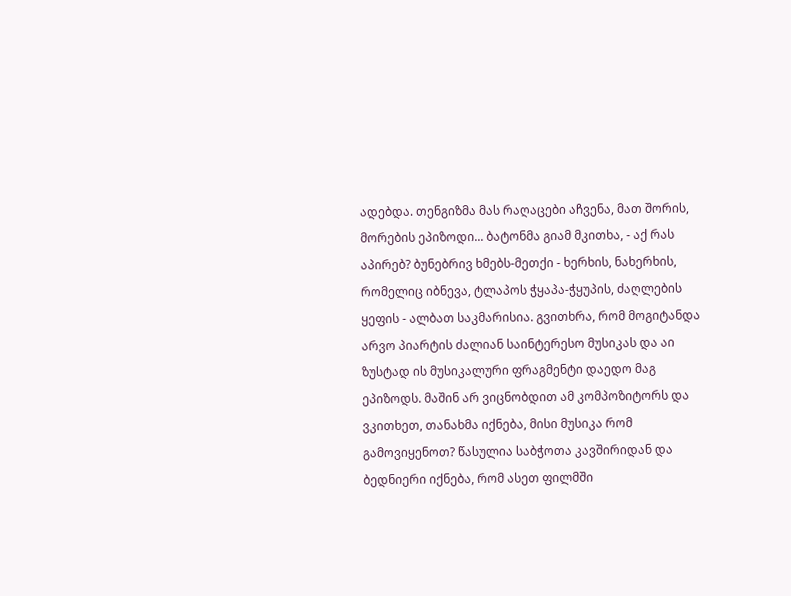ადებდა. თენგიზმა მას რაღაცები აჩვენა, მათ შორის, მორების ეპიზოდი... ბატონმა გიამ მკითხა, - აქ რას აპირებ? ბუნებრივ ხმებს-მეთქი - ხერხის, ნახერხის, რომელიც იბნევა, ტლაპოს ჭყაპა-ჭყუპის, ძაღლების ყეფის - ალბათ საკმარისია. გვითხრა, რომ მოგიტანდა არვო პიარტის ძალიან საინტერესო მუსიკას და აი ზუსტად ის მუსიკალური ფრაგმენტი დაედო მაგ ეპიზოდს. მაშინ არ ვიცნობდით ამ კომპოზიტორს და ვკითხეთ, თანახმა იქნება, მისი მუსიკა რომ გამოვიყენოთ? წასულია საბჭოთა კავშირიდან და ბედნიერი იქნება, რომ ასეთ ფილმში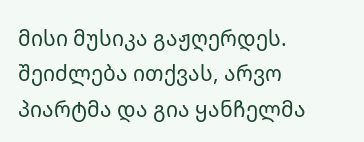მისი მუსიკა გაჟღერდეს. შეიძლება ითქვას, არვო პიარტმა და გია ყანჩელმა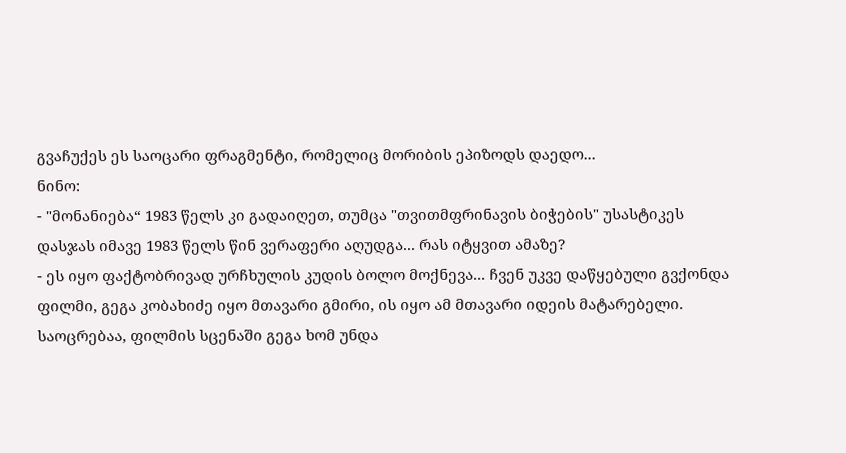გვაჩუქეს ეს საოცარი ფრაგმენტი, რომელიც მორიბის ეპიზოდს დაედო...
ნინო:
- "მონანიება“ 1983 წელს კი გადაიღეთ, თუმცა "თვითმფრინავის ბიჭების" უსასტიკეს დასჯას იმავე 1983 წელს წინ ვერაფერი აღუდგა... რას იტყვით ამაზე?
- ეს იყო ფაქტობრივად ურჩხულის კუდის ბოლო მოქნევა... ჩვენ უკვე დაწყებული გვქონდა ფილმი, გეგა კობახიძე იყო მთავარი გმირი, ის იყო ამ მთავარი იდეის მატარებელი. საოცრებაა, ფილმის სცენაში გეგა ხომ უნდა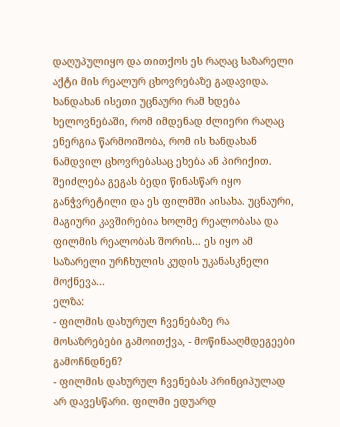დაღუპულიყო და თითქოს ეს რაღაც საზარელი აქტი მის რეალურ ცხოვრებაზე გადავიდა. ხანდახან ისეთი უცნაური რამ ხდება ხელოვნებაში, რომ იმდენად ძლიერი რაღაც ენერგია წარმოიშობა, რომ ის ხანდახან ნამდვილ ცხოვრებასაც ეხება ან პირიქით. შეიძლება გეგას ბედი წინასწარ იყო განჭვრეტილი და ეს ფილმში აისახა. უცნაური, მაგიური კავშირებია ხოლმე რეალობასა და ფილმის რეალობას შორის… ეს იყო ამ საზარელი ურჩხულის კუდის უკანასკნელი მოქნევა...
ელზა:
- ფილმის დახურულ ჩვენებაზე რა მოსაზრებები გამოითქვა, - მოწინააღმდეგეები გამოჩნდნენ?
- ფილმის დახურულ ჩვენებას პრინციპულად არ დავესწარი. ფილმი ედუარდ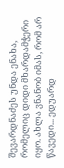შევარდნაძეს უნდა ენახა, რომელიც დიდი მხარდამჭერი იყო. ახლა ვნანობ იმას, რომ არ წავედი... ედუარდ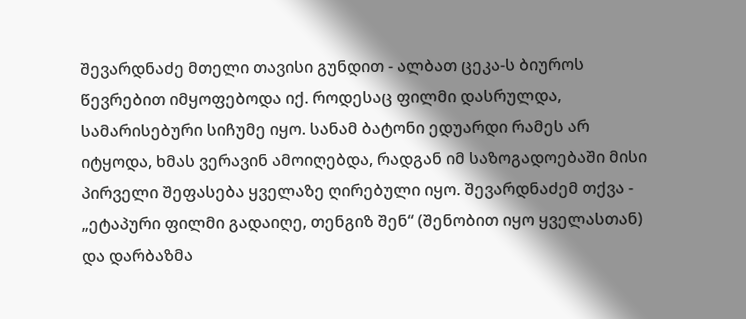შევარდნაძე მთელი თავისი გუნდით - ალბათ ცეკა-ს ბიუროს წევრებით იმყოფებოდა იქ. როდესაც ფილმი დასრულდა, სამარისებური სიჩუმე იყო. სანამ ბატონი ედუარდი რამეს არ იტყოდა, ხმას ვერავინ ამოიღებდა, რადგან იმ საზოგადოებაში მისი პირველი შეფასება ყველაზე ღირებული იყო. შევარდნაძემ თქვა - „ეტაპური ფილმი გადაიღე, თენგიზ შენ“ (შენობით იყო ყველასთან) და დარბაზმა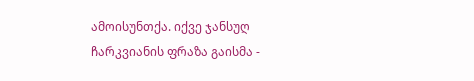ამოისუნთქა. იქვე ჯანსუღ ჩარკვიანის ფრაზა გაისმა -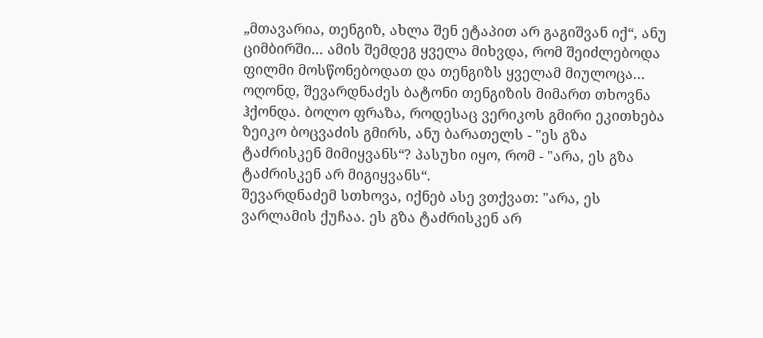„მთავარია, თენგიზ, ახლა შენ ეტაპით არ გაგიშვან იქ“, ანუ ციმბირში... ამის შემდეგ ყველა მიხვდა, რომ შეიძლებოდა ფილმი მოსწონებოდათ და თენგიზს ყველამ მიულოცა... ოღონდ, შევარდნაძეს ბატონი თენგიზის მიმართ თხოვნა ჰქონდა. ბოლო ფრაზა, როდესაც ვერიკოს გმირი ეკითხება ზეიკო ბოცვაძის გმირს, ანუ ბარათელს - "ეს გზა ტაძრისკენ მიმიყვანს“? პასუხი იყო, რომ - "არა, ეს გზა ტაძრისკენ არ მიგიყვანს“.
შევარდნაძემ სთხოვა, იქნებ ასე ვთქვათ: "არა, ეს ვარლამის ქუჩაა. ეს გზა ტაძრისკენ არ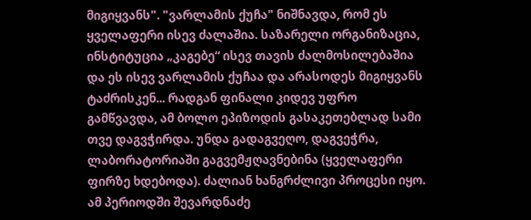მიგიყვანს". "ვარლამის ქუჩა" ნიშნავდა, რომ ეს ყველაფერი ისევ ძალაშია. საზარელი ორგანიზაცია, ინსტიტუცია „კაგებე“ ისევ თავის ძალმოსილებაშია და ეს ისევ ვარლამის ქუჩაა და არასოდეს მიგიყვანს ტაძრისკენ... რადგან ფინალი კიდევ უფრო გამწვავდა, ამ ბოლო ეპიზოდის გასაკეთებლად სამი თვე დაგვჭირდა. უნდა გადაგვეღო, დაგვეჭრა, ლაბორატორიაში გაგვემჟღავნებინა (ყველაფერი ფირზე ხდებოდა). ძალიან ხანგრძლივი პროცესი იყო. ამ პერიოდში შევარდნაძე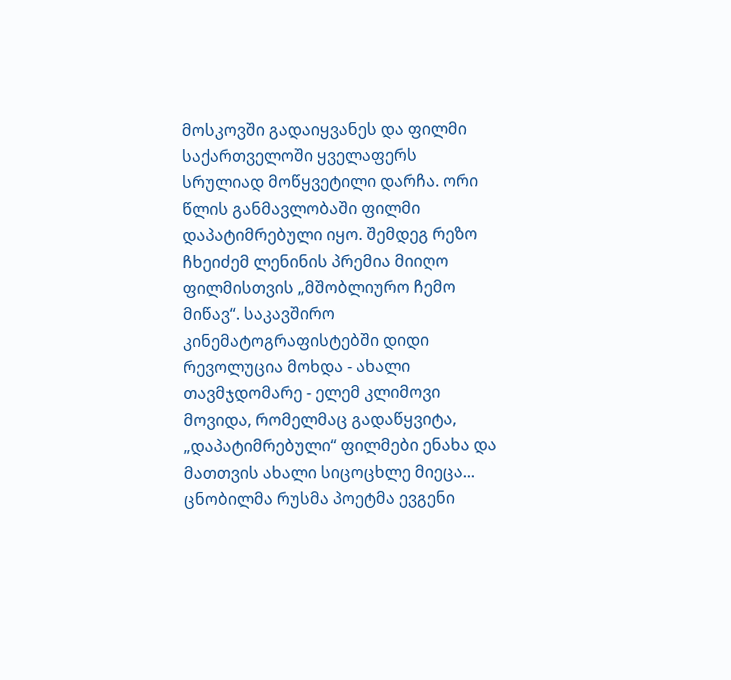მოსკოვში გადაიყვანეს და ფილმი საქართველოში ყველაფერს სრულიად მოწყვეტილი დარჩა. ორი წლის განმავლობაში ფილმი დაპატიმრებული იყო. შემდეგ რეზო ჩხეიძემ ლენინის პრემია მიიღო ფილმისთვის „მშობლიურო ჩემო მიწავ“. საკავშირო კინემატოგრაფისტებში დიდი რევოლუცია მოხდა - ახალი თავმჯდომარე - ელემ კლიმოვი მოვიდა, რომელმაც გადაწყვიტა, „დაპატიმრებული“ ფილმები ენახა და მათთვის ახალი სიცოცხლე მიეცა...
ცნობილმა რუსმა პოეტმა ევგენი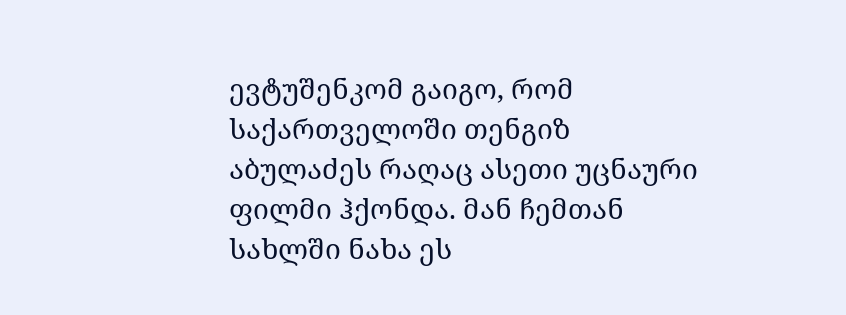ევტუშენკომ გაიგო, რომ საქართველოში თენგიზ აბულაძეს რაღაც ასეთი უცნაური ფილმი ჰქონდა. მან ჩემთან სახლში ნახა ეს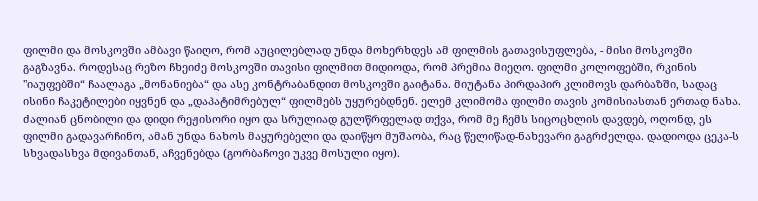ფილმი და მოსკოვში ამბავი წაიღო, რომ აუცილებლად უნდა მოხერხდეს ამ ფილმის გათავისუფლება, - მისი მოსკოვში გაგზავნა. როდესაც რეზო ჩხეიძე მოსკოვში თავისი ფილმით მიდიოდა, რომ პრემია მიეღო. ფილმი კოლოფებში, რკინის "იაუფებში“ ჩაალაგა „მონანიება“ და ასე კონტრაბანდით მოსკოვში გაიტანა. მიუტანა პირდაპირ კლიმოვს დარბაზში, სადაც ისინი ჩაკეტილები იყვნენ და „დაპატიმრებულ“ ფილმებს უყურებდნენ. ელემ კლიმომა ფილმი თავის კომისიასთან ერთად ნახა. ძალიან ცნობილი და დიდი რეჟისორი იყო და სრულიად გულწრფელად თქვა, რომ მე ჩემს სიცოცხლის დავდებ, ოღონდ, ეს ფილმი გადავარჩინო, ამან უნდა ნახოს მაყურებელი და დაიწყო მუშაობა, რაც წელიწად-ნახევარი გაგრძელდა. დადიოდა ცეკა-ს სხვადასხვა მდივანთან, აჩვენებდა (გორბაჩოვი უკვე მოსული იყო).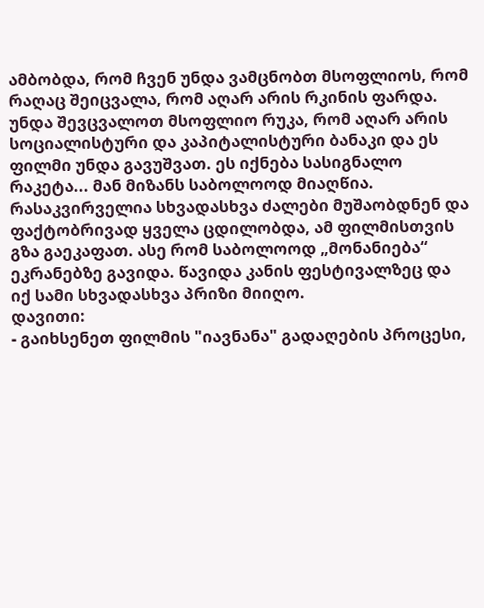ამბობდა, რომ ჩვენ უნდა ვამცნობთ მსოფლიოს, რომ რაღაც შეიცვალა, რომ აღარ არის რკინის ფარდა. უნდა შევცვალოთ მსოფლიო რუკა, რომ აღარ არის სოციალისტური და კაპიტალისტური ბანაკი და ეს ფილმი უნდა გავუშვათ. ეს იქნება სასიგნალო რაკეტა... მან მიზანს საბოლოოდ მიაღწია. რასაკვირველია სხვადასხვა ძალები მუშაობდნენ და ფაქტობრივად ყველა ცდილობდა, ამ ფილმისთვის გზა გაეკაფათ. ასე რომ საბოლოოდ „მონანიება“ ეკრანებზე გავიდა. წავიდა კანის ფესტივალზეც და იქ სამი სხვადასხვა პრიზი მიიღო.
დავითი:
- გაიხსენეთ ფილმის "იავნანა" გადაღების პროცესი,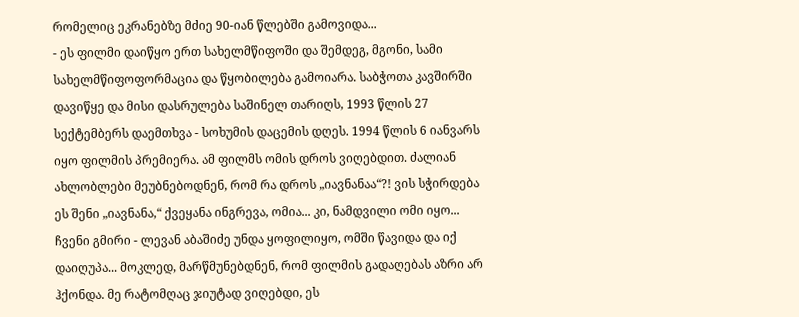რომელიც ეკრანებზე მძიე 90-იან წლებში გამოვიდა...
- ეს ფილმი დაიწყო ერთ სახელმწიფოში და შემდეგ, მგონი, სამი სახელმწიფოფორმაცია და წყობილება გამოიარა. საბჭოთა კავშირში დავიწყე და მისი დასრულება საშინელ თარიღს, 1993 წლის 27 სექტემბერს დაემთხვა - სოხუმის დაცემის დღეს. 1994 წლის 6 იანვარს იყო ფილმის პრემიერა. ამ ფილმს ომის დროს ვიღებდით. ძალიან ახლობლები მეუბნებოდნენ, რომ რა დროს „იავნანაა“?! ვის სჭირდება ეს შენი „იავნანა,“ ქვეყანა ინგრევა, ომია... კი, ნამდვილი ომი იყო... ჩვენი გმირი - ლევან აბაშიძე უნდა ყოფილიყო, ომში წავიდა და იქ დაიღუპა... მოკლედ, მარწმუნებდნენ, რომ ფილმის გადაღებას აზრი არ ჰქონდა. მე რატომღაც ჯიუტად ვიღებდი, ეს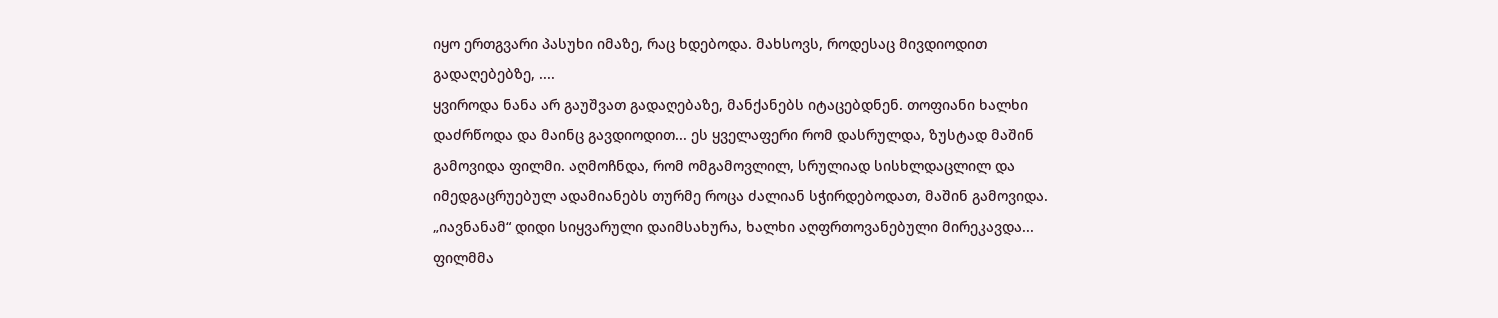იყო ერთგვარი პასუხი იმაზე, რაც ხდებოდა. მახსოვს, როდესაც მივდიოდით გადაღებებზე, ....
ყვიროდა ნანა არ გაუშვათ გადაღებაზე, მანქანებს იტაცებდნენ. თოფიანი ხალხი დაძრწოდა და მაინც გავდიოდით... ეს ყველაფერი რომ დასრულდა, ზუსტად მაშინ გამოვიდა ფილმი. აღმოჩნდა, რომ ომგამოვლილ, სრულიად სისხლდაცლილ და იმედგაცრუებულ ადამიანებს თურმე როცა ძალიან სჭირდებოდათ, მაშინ გამოვიდა. „იავნანამ“ დიდი სიყვარული დაიმსახურა, ხალხი აღფრთოვანებული მირეკავდა... ფილმმა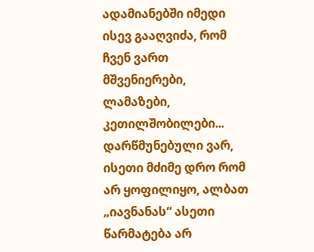ადამიანებში იმედი ისევ გააღვიძა, რომ ჩვენ ვართ მშვენიერები, ლამაზები, კეთილშობილები... დარწმუნებული ვარ, ისეთი მძიმე დრო რომ არ ყოფილიყო, ალბათ „იავნანას“ ასეთი წარმატება არ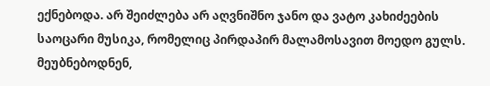ექნებოდა. არ შეიძლება არ აღვნიშნო ჯანო და ვატო კახიძეების საოცარი მუსიკა, რომელიც პირდაპირ მალამოსავით მოედო გულს. მეუბნებოდნენ,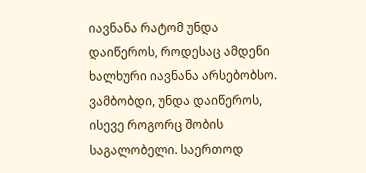იავნანა რატომ უნდა დაიწეროს, როდესაც ამდენი ხალხური იავნანა არსებობსო. ვამბობდი, უნდა დაიწეროს, ისევე როგორც შობის საგალობელი. საერთოდ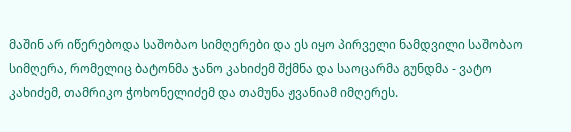მაშინ არ იწერებოდა საშობაო სიმღერები და ეს იყო პირველი ნამდვილი საშობაო სიმღერა, რომელიც ბატონმა ჯანო კახიძემ შქმნა და საოცარმა გუნდმა - ვატო კახიძემ, თამრიკო ჭოხონელიძემ და თამუნა ჟვანიამ იმღერეს.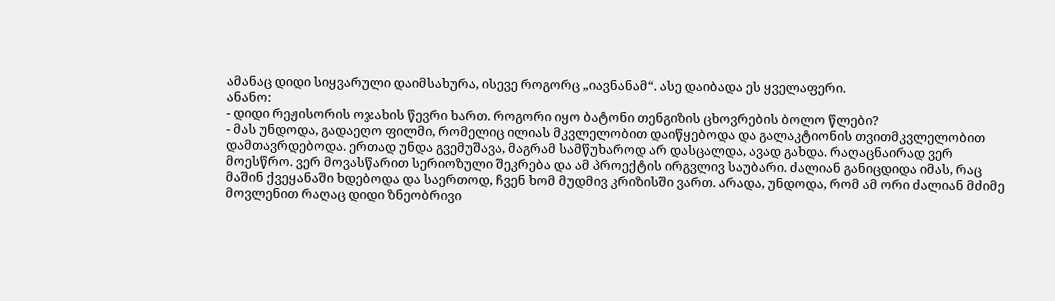ამანაც დიდი სიყვარული დაიმსახურა, ისევე როგორც „იავნანამ“. ასე დაიბადა ეს ყველაფერი.
ანანო:
- დიდი რეჟისორის ოჯახის წევრი ხართ. როგორი იყო ბატონი თენგიზის ცხოვრების ბოლო წლები?
- მას უნდოდა, გადაეღო ფილმი, რომელიც ილიას მკვლელობით დაიწყებოდა და გალაკტიონის თვითმკვლელობით დამთავრდებოდა. ერთად უნდა გვემუშავა, მაგრამ სამწუხაროდ არ დასცალდა, ავად გახდა. რაღაცნაირად ვერ მოესწრო. ვერ მოვასწარით სერიოზული შეკრება და ამ პროექტის ირგვლივ საუბარი. ძალიან განიცდიდა იმას, რაც მაშინ ქვეყანაში ხდებოდა და საერთოდ, ჩვენ ხომ მუდმივ კრიზისში ვართ. არადა, უნდოდა, რომ ამ ორი ძალიან მძიმე მოვლენით რაღაც დიდი ზნეობრივი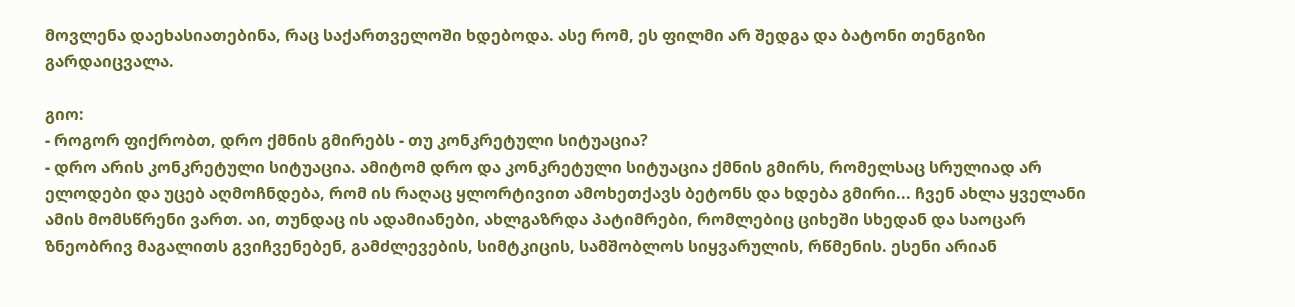მოვლენა დაეხასიათებინა, რაც საქართველოში ხდებოდა. ასე რომ, ეს ფილმი არ შედგა და ბატონი თენგიზი გარდაიცვალა.

გიო:
- როგორ ფიქრობთ, დრო ქმნის გმირებს - თუ კონკრეტული სიტუაცია?
- დრო არის კონკრეტული სიტუაცია. ამიტომ დრო და კონკრეტული სიტუაცია ქმნის გმირს, რომელსაც სრულიად არ ელოდები და უცებ აღმოჩნდება, რომ ის რაღაც ყლორტივით ამოხეთქავს ბეტონს და ხდება გმირი... ჩვენ ახლა ყველანი ამის მომსწრენი ვართ. აი, თუნდაც ის ადამიანები, ახლგაზრდა პატიმრები, რომლებიც ციხეში სხედან და საოცარ ზნეობრივ მაგალითს გვიჩვენებენ, გამძლევების, სიმტკიცის, სამშობლოს სიყვარულის, რწმენის. ესენი არიან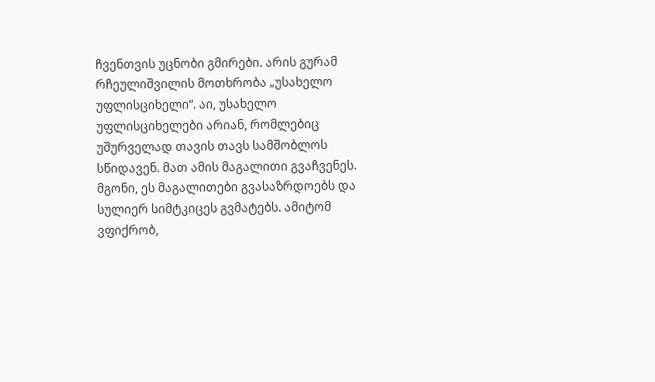ჩვენთვის უცნობი გმირები. არის გურამ რჩეულიშვილის მოთხრობა „უსახელო უფლისციხელი“. აი, უსახელო უფლისციხელები არიან, რომლებიც უშურველად თავის თავს სამშობლოს სწიდავენ. მათ ამის მაგალითი გვაჩვენეს. მგონი, ეს მაგალითები გვასაზრდოებს და სულიერ სიმტკიცეს გვმატებს. ამიტომ ვფიქრობ,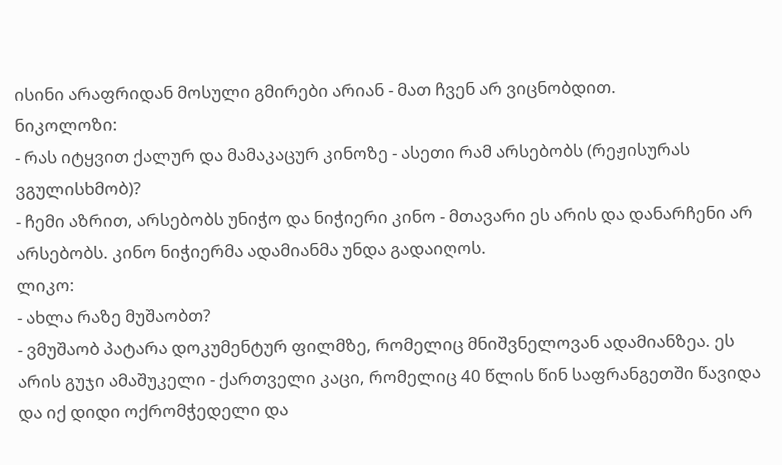ისინი არაფრიდან მოსული გმირები არიან - მათ ჩვენ არ ვიცნობდით.
ნიკოლოზი:
- რას იტყვით ქალურ და მამაკაცურ კინოზე - ასეთი რამ არსებობს (რეჟისურას ვგულისხმობ)?
- ჩემი აზრით, არსებობს უნიჭო და ნიჭიერი კინო - მთავარი ეს არის და დანარჩენი არ არსებობს. კინო ნიჭიერმა ადამიანმა უნდა გადაიღოს.
ლიკო:
- ახლა რაზე მუშაობთ?
- ვმუშაობ პატარა დოკუმენტურ ფილმზე, რომელიც მნიშვნელოვან ადამიანზეა. ეს არის გუჯი ამაშუკელი - ქართველი კაცი, რომელიც 40 წლის წინ საფრანგეთში წავიდა და იქ დიდი ოქრომჭედელი და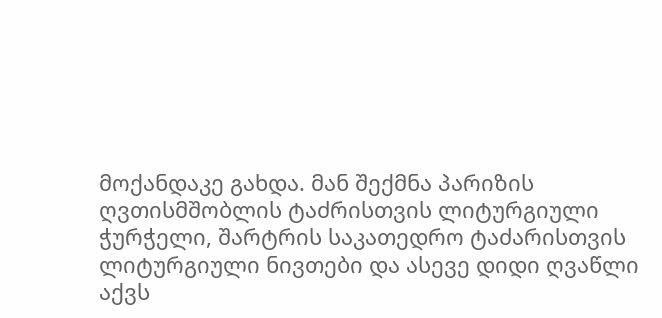მოქანდაკე გახდა. მან შექმნა პარიზის ღვთისმშობლის ტაძრისთვის ლიტურგიული ჭურჭელი, შარტრის საკათედრო ტაძარისთვის ლიტურგიული ნივთები და ასევე დიდი ღვაწლი აქვს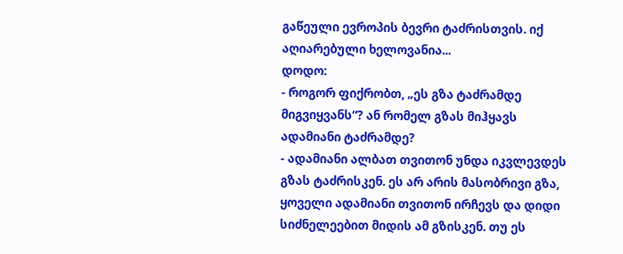გაწეული ევროპის ბევრი ტაძრისთვის. იქ აღიარებული ხელოვანია...
დოდო:
- როგორ ფიქრობთ, „ეს გზა ტაძრამდე მიგვიყვანს“? ან რომელ გზას მიჰყავს ადამიანი ტაძრამდე?
- ადამიანი ალბათ თვითონ უნდა იკვლევდეს გზას ტაძრისკენ. ეს არ არის მასობრივი გზა, ყოველი ადამიანი თვითონ ირჩევს და დიდი სიძნელეებით მიდის ამ გზისკენ. თუ ეს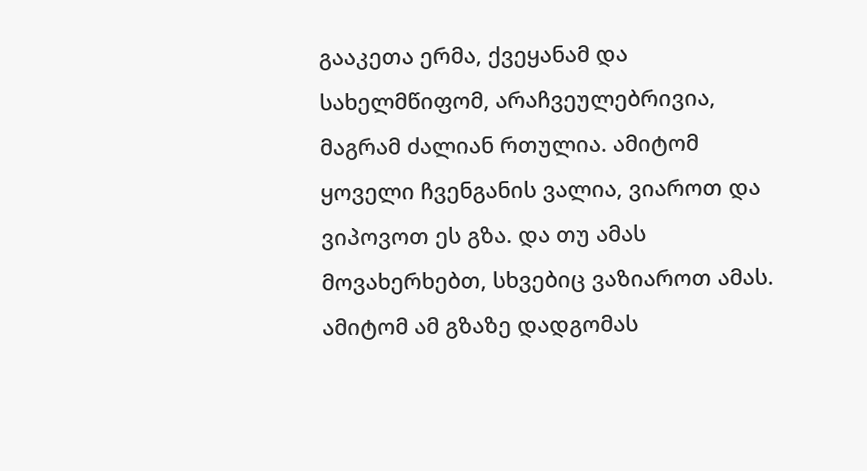გააკეთა ერმა, ქვეყანამ და სახელმწიფომ, არაჩვეულებრივია, მაგრამ ძალიან რთულია. ამიტომ ყოველი ჩვენგანის ვალია, ვიაროთ და ვიპოვოთ ეს გზა. და თუ ამას მოვახერხებთ, სხვებიც ვაზიაროთ ამას. ამიტომ ამ გზაზე დადგომას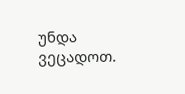უნდა ვეცადოთ.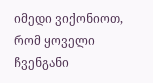იმედი ვიქონიოთ, რომ ყოველი ჩვენგანი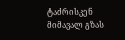ტაძრისკენ მიმავალ გზას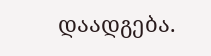დაადგება.